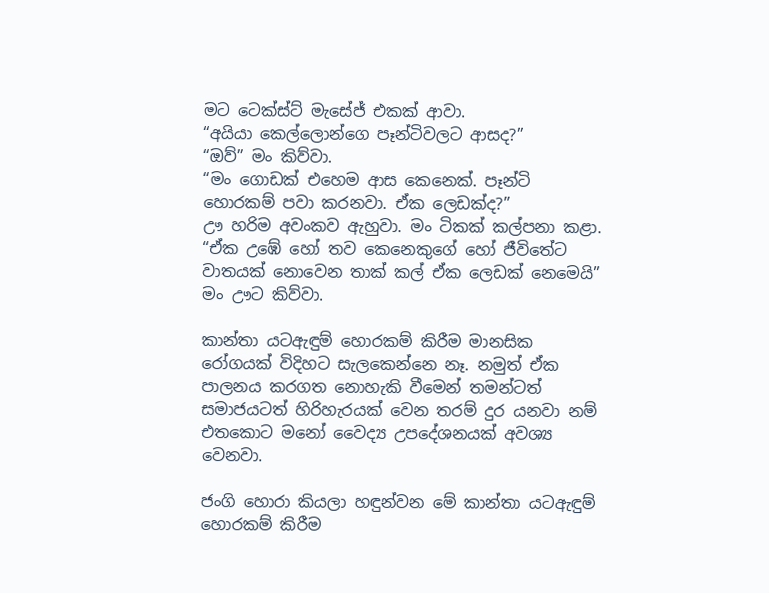මට ටෙක්ස්ට් මැසේජ් එකක් ආවා.
“අයියා කෙල්ලොන්ගෙ පෑන්ටිවලට ආසද?”
“ඔව්” මං කිව්වා.
“මං ගොඩක් එහෙම ආස කෙනෙක්. පෑන්ටි හොරකම් පවා කරනවා. ඒක ලෙඩක්ද?”
ඌ හරිම අවංකව ඇහුවා. මං ටිකක් කල්පනා කළා.
“ඒක උඹේ හෝ තව කෙනෙකුගේ හෝ ජීවිතේට වාතයක් නොවෙන තාක් කල් ඒක ලෙඩක් නෙමෙයි”
මං ඌට කිව්වා.

කාන්තා යටඇඳුම් හොරකම් කිරීම මානසික රෝගයක් විදිහට සැලකෙන්නෙ නෑ. නමුත් ඒක පාලනය කරගත නොහැකි වීමෙන් තමන්ටත් සමාජයටත් හිරිහැරයක් වෙන තරම් දුර යනවා නම් එතකොට මනෝ වෛද්‍ය උපදේශනයක් අවශ්‍ය වෙනවා.

ජංගි හොරා කියලා හඳුන්වන මේ කාන්තා යටඇඳුම් හොරකම් කිරීම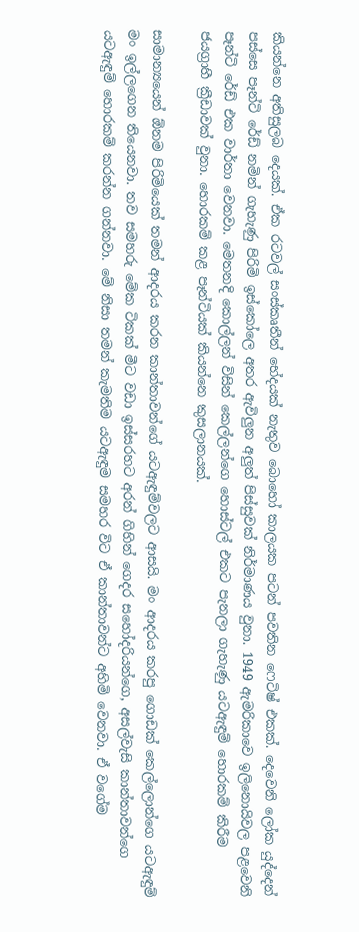කියන්නෙ අතිසුලබ දෙයක්. ඒක රටවල් සංස්කෘතීන් භේදයක් නැතුව බොහෝ කාලයක පටන් පවතින ෆෙටිෂ් එකක්. දෙවෙනි ලෝක යුද්දෙන් පස්සෙ පෑන්ටි රේඩ් නමින් ගැහැණු පිරිමි ඉස්කෝලෙ අතර ඇවිලුන අලුත් පිස්සුවක් නිර්මාණය වුනා. 1949 ඇමරිකාවෙ ඉලිනොයිවල පළවෙනි පෑන්ටි රේඩ් එක වාර්තා වෙනවා. මෙතනදි කොල්ලන් විසින් කෙල්ලන්ගෙ හොස්ටල් එකට පැනලා ගැහැණු යටඇඳුම් හොරකම් කිරීම ජයග්‍රාහී ක්‍රීඩාවක් වුනා. හොරකම් කළ පෑන්ටියක් කියන්නෙ කුසලානයක්.

සාමාන්‍යයෙන් ඕනම පිරිමියෙක් තමන් ආදරය කරන කාන්තාවන්ගේ යටඇඳුම්වලට ආසයි. මං ආදරය කරපු ගොඩක් කෙල්ලොන්ගෙ යටඇඳුම් මං ඉල්ලගෙන තියෙනවා. තව සමහරු මේක ටිකක් මීට වඩා ඉස්සරහට අරන් ගිහින් ගෙදර සහෝදරියන්ගෙ, අසල්වැසි කාන්තාවන්ගෙ යටඇඳුම් හොරකම් කරන්න ගන්නවා. මේ නිසා තමන් කැමතිම යටඇඳුම සමහර විට ඒ කාන්තාවන්ට අහිමි වෙනවා. ඒ වගේම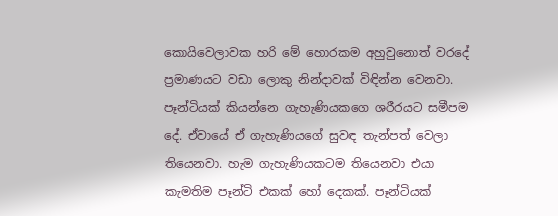කොයිවෙලාවක හරි මේ හොරකම අහුවුනොත් වරදේ ප්‍රමාණයට වඩා ලොකු නින්දාවක් විඳින්න වෙනවා. පෑන්ටියක් කියන්නෙ ගැහැණියකගෙ ශරීරයට සමීපම දේ. ඒවායේ ඒ ගැහැණියගේ සුවඳ තැන්පත් වෙලා තියෙනවා. හැම ගැහැණියකටම තියෙනවා එයා කැමතිම පෑන්ටි එකක් හෝ දෙකක්. පෑන්ටියක්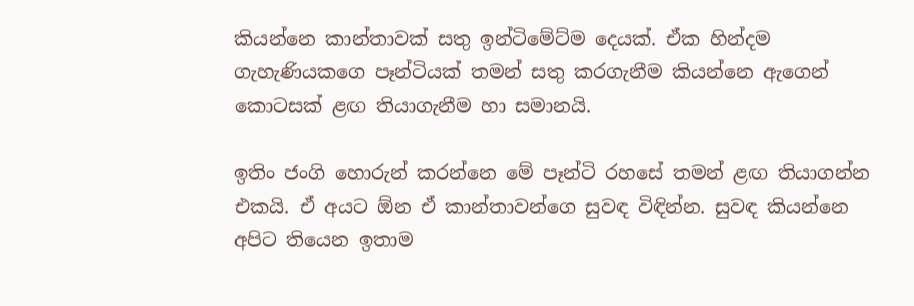කියන්නෙ කාන්තාවක් සතු ඉන්ටිමේට්ම දෙයක්. ඒක හින්දම ගැහැණියකගෙ පෑන්ටියක් තමන් සතු කරගැනීම කියන්නෙ ඇගෙන් කොටසක් ළඟ තියාගැනීම හා සමානයි.

ඉතිං ජංගි හොරුන් කරන්නෙ මේ පෑන්ටි රහසේ තමන් ළඟ තියාගන්න එකයි. ඒ අයට ඕන ඒ කාන්තාවන්ගෙ සුවඳ විඳින්න. සුවඳ කියන්නෙ අපිට තියෙන ඉතාම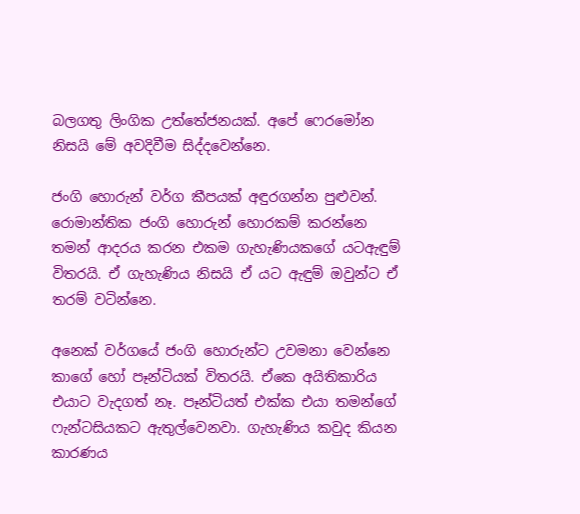බලගතු ලිංගික උත්තේජනයක්. අපේ ෆෙරමෝන නිසයි මේ අවදිවීම සිද්දවෙන්නෙ.

ජංගි හොරුන් වර්ග කීපයක් අඳුරගන්න පුළුවන්. රොමාන්තික ජංගි හොරුන් හොරකම් කරන්නෙ තමන් ආදරය කරන එකම ගැහැණියකගේ යටඇඳුම් විතරයි. ඒ ගැහැණිය නිසයි ඒ යට ඇඳුම් ඔවුන්ට ඒ තරම් වටින්නෙ.

අනෙක් වර්ගයේ ජංගි හොරුන්ට උවමනා වෙන්නෙ කාගේ හෝ පෑන්ටියක් විතරයි. ඒකෙ අයිතිකාරිය එයාට වැදගත් නෑ. පෑන්ටියත් එක්ක එයා තමන්ගේ ෆැන්ටසියකට ඇතුල්වෙනවා. ගැහැණිය කවුද කියන කාරණය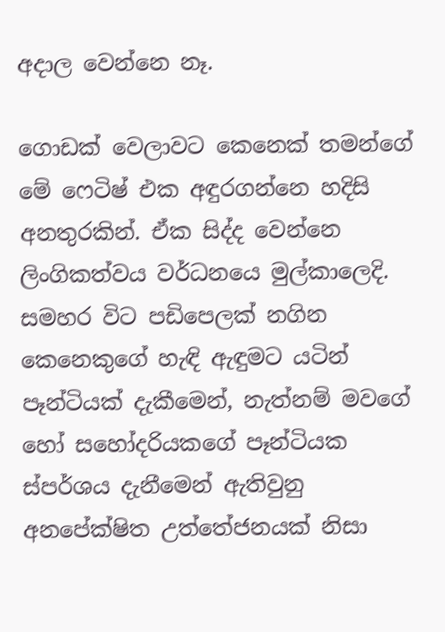අදාල වෙන්නෙ නෑ.

ගොඩක් වෙලාවට කෙනෙක් තමන්ගේ මේ ෆෙටිෂ් එක අඳුරගන්නෙ හදිසි අනතුරකින්. ඒක සිද්ද වෙන්නෙ ලිංගිකත්වය වර්ධනයෙ මුල්කාලෙදි. සමහර විට පඩිපෙලක් නගින කෙනෙකුගේ හැඳි ඇඳුමට යටින් පෑන්ටියක් දැකීමෙන්, නැත්නම් මවගේ හෝ සහෝදරියකගේ පෑන්ටියක ස්පර්ශය දැනීමෙන් ඇතිවුනු අනපේක්ෂිත උත්තේජනයක් නිසා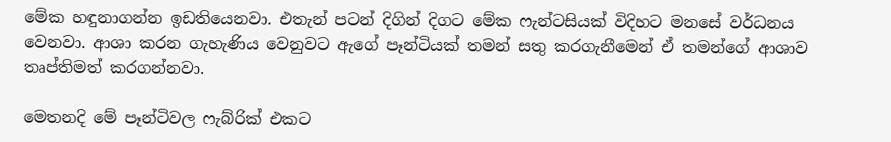මේක හඳුනාගන්න ඉඩතියෙනවා. එතැන් පටන් දිගින් දිගට මේක ෆැන්ටසියක් විදිහට මනසේ වර්ධනය වෙනවා. ආශා කරන ගැහැණිය වෙනුවට ඇගේ පෑන්ටියක් තමන් සතු කරගැනීමෙන් ඒ තමන්ගේ ආශාව තෘප්තිමත් කරගන්නවා.

මෙතනදි මේ පෑන්ටිවල ෆැබ්රික් එකට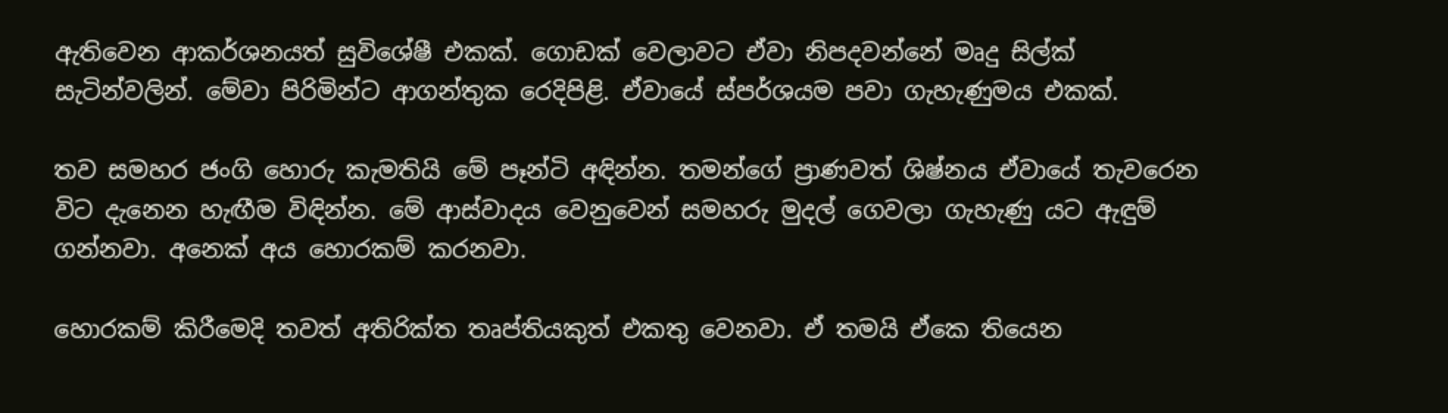ඇතිවෙන ආකර්ශනයත් සුවිශේෂී එකක්. ගොඩක් වෙලාවට ඒවා නිපදවන්නේ මෘදු සිල්ක් සැටින්වලින්. මේවා පිරිමින්ට ආගන්තුක රෙදිපිළි. ඒවායේ ස්පර්ශයම පවා ගැහැණුමය එකක්.

තව සමහර ජංගි හොරු කැමතියි මේ පෑන්ටි අඳින්න. තමන්ගේ ප්‍රාණවත් ශිෂ්නය ඒවායේ තැවරෙන විට දැනෙන හැඟීම විඳින්න. මේ ආස්වාදය වෙනුවෙන් සමහරු මුදල් ගෙවලා ගැහැණු යට ඇඳුම් ගන්නවා. අනෙක් අය හොරකම් කරනවා.

හොරකම් කිරීමෙදි තවත් අතිරික්ත තෘප්තියකුත් එකතු වෙනවා. ඒ තමයි ඒකෙ තියෙන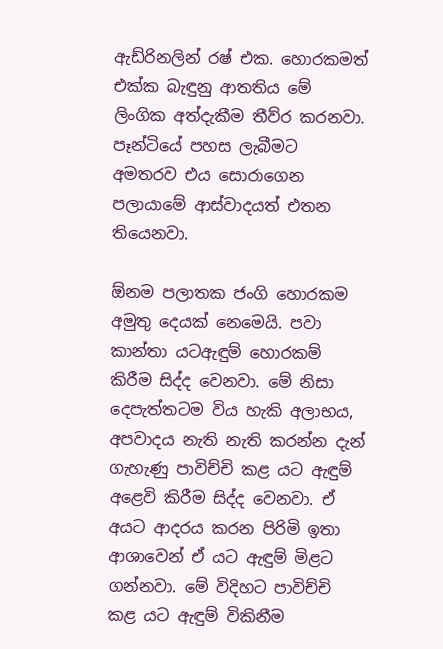ඇඩ්රිනලින් රෂ් එක. හොරකමත් එක්ක බැඳුනු ආතතිය මේ ලිංගික අත්දැකීම තීව්ර කරනවා. පෑන්ටියේ පහස ලැබීමට අමතරව එය සොරාගෙන පලායාමේ ආස්වාදයත් එතන තියෙනවා.

ඕනම පලාතක ජංගි හොරකම අමුතු දෙයක් නෙමෙයි. පවා කාන්තා යටඇඳුම් හොරකම් කිරීම සිද්ද වෙනවා. මේ නිසා දෙපැත්තටම විය හැකි අලාභය, අපවාදය නැති නැති කරන්න දැන් ගැහැණු පාවිච්චි කළ යට ඇඳුම් අළෙවි කිරීම සිද්ද වෙනවා. ඒ අයට ආදරය කරන පිරිමි ඉතා ආශාවෙන් ඒ යට ඇඳුම් මිළට ගන්නවා. මේ විදිහට පාවිච්චි කළ යට ඇඳුම් විකිනීම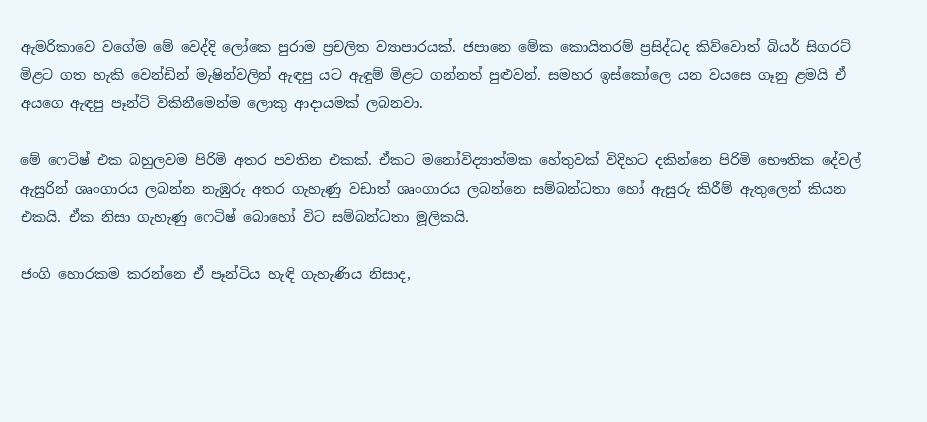ඇමරිකාවෙ වගේම මේ වෙද්දි ලෝකෙ පුරාම ප්‍රචලිත ව්‍යාපාරයක්. ජපානෙ මේක කොයිතරම් ප්‍රසිද්ධද කිව්වොත් බියර් සිගරට් මිළට ගත හැකි වෙන්ඩින් මැෂින්වලින් ඇඳපු යට ඇඳුම් මිළට ගන්නත් පුළුවන්. සමහර ඉස්කෝලෙ යන වයසෙ ගෑනු ළමයි ඒ අයගෙ ඇඳපු පෑන්ටි විකිනීමෙන්ම ලොකු ආදායමක් ලබනවා.

මේ ෆෙටිෂ් එක බහුලවම පිරිමි අතර පවතින එකක්. ඒකට මනෝවිද්‍යාත්මක හේතුවක් විදිහට දකින්නෙ පිරිමි භෞතික දේවල් ඇසුරින් ශෘංගාරය ලබන්න නැඹුරු අතර ගැහැණු වඩාත් ශෘංගාරය ලබන්නෙ සම්බන්ධතා හෝ ඇසුරු කිරීම් ඇතුලෙන් කියන එකයි. ඒක නිසා ගැහැණු ෆෙටිෂ් බොහෝ විට සම්බන්ධතා මූලිකයි.

ජංගි හොරකම කරන්නෙ ඒ පෑන්ටිය හැඳි ගැහැණිය නිසාද,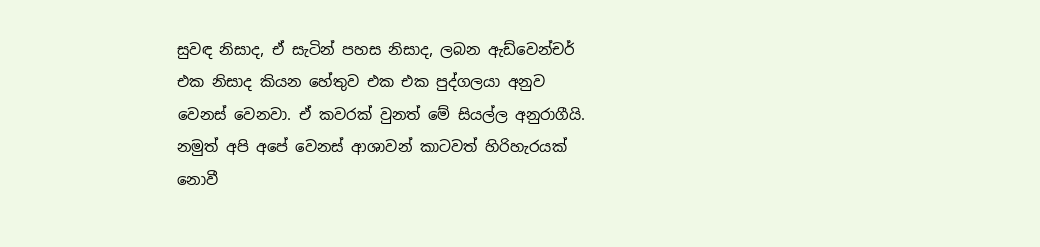සුවඳ නිසාද, ඒ සැටින් පහස නිසාද, ලබන ඇඩ්වෙන්චර් එක නිසාද කියන හේතුව එක එක පුද්ගලයා අනුව වෙනස් වෙනවා. ඒ කවරක් වුනත් මේ සියල්ල අනුරාගීයි. නමුත් අපි අපේ වෙනස් ආශාවන් කාටවත් හිරිහැරයක් නොවී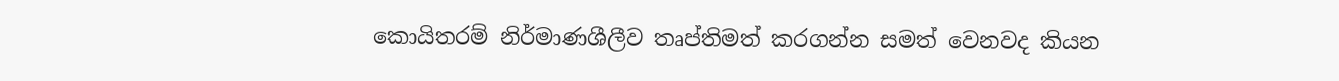කොයිතරම් නිර්මාණශීලීව තෘප්තිමත් කරගන්න සමත් වෙනවද කියන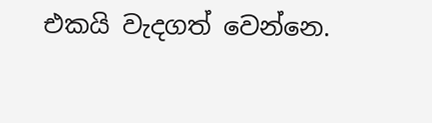එකයි වැදගත් වෙන්නෙ.